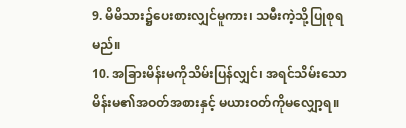9. မိမိသား၌ပေးစားလျှင်မူကား၊ သမီးကဲ့သို့ပြုစုရမည်။
10. အခြားမိန်းမကိုသိမ်းပြန်လျှင်၊ အရင်သိမ်းသော မိန်းမ၏အဝတ်အစားနှင့် မယားဝတ်ကိုမလျှော့ရ။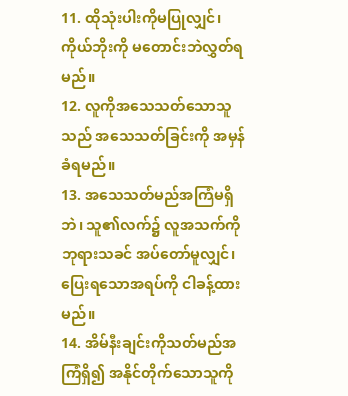11. ထိုသုံးပါးကိုမပြုလျှင်၊ ကိုယ်ဘိုးကို မတောင်းဘဲလွှတ်ရမည်။
12. လူကိုအသေသတ်သောသူသည် အသေသတ်ခြင်းကို အမှန်ခံရမည်။
13. အသေသတ်မည်အကြံမရှိဘဲ၊ သူ၏လက်၌ လူအသက်ကို ဘုရားသခင် အပ်တော်မူလျှင်၊ ပြေးရသောအရပ်ကို ငါခန့်ထားမည်။
14. အိမ်နီးချင်းကိုသတ်မည်အကြံရှိ၍ အနိုင်တိုက်သောသူကို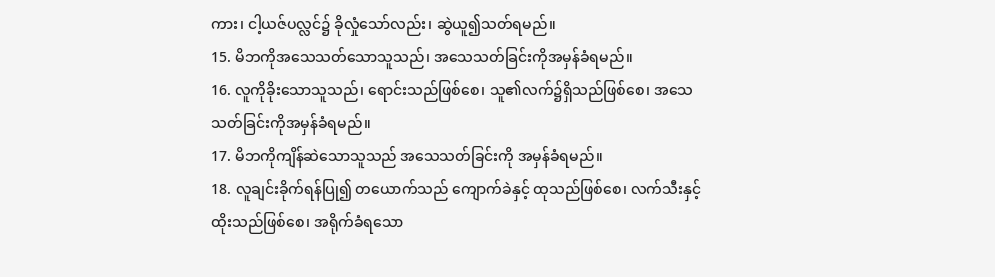ကား၊ ငါ့ယဇ်ပလ္လင်၌ ခိုလှုံသော်လည်း၊ ဆွဲယူ၍သတ်ရမည်။
15. မိဘကိုအသေသတ်သောသူသည်၊ အသေသတ်ခြင်းကိုအမှန်ခံရမည်။
16. လူကိုခိုးသောသူသည်၊ ရောင်းသည်ဖြစ်စေ၊ သူ၏လက်၌ရှိသည်ဖြစ်စေ၊ အသေသတ်ခြင်းကိုအမှန်ခံရမည်။
17. မိဘကိုကျိန်ဆဲသောသူသည် အသေသတ်ခြင်းကို အမှန်ခံရမည်။
18. လူချင်းခိုက်ရန်ပြု၍ တယောက်သည် ကျောက်ခဲနှင့် ထုသည်ဖြစ်စေ၊ လက်သီးနှင့်ထိုးသည်ဖြစ်စေ၊ အရိုက်ခံရသော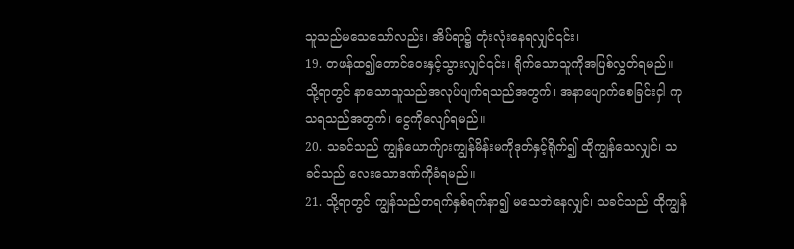သူသည်မသေသော်လည်း၊ အိပ်ရာ၌ တုံးလုံးနေရလျှင်၎င်း၊
19. တဖန်ထ၍တောင်ဝေးနှင့်သွားလျှင်၎င်း၊ ရိုက်သောသူကိုအပြစ်လွှတ်ရမည်။ သို့ရာတွင် နာသောသူသည်အလုပ်ပျက်ရသည်အတွက်၊ အနာပျောက်စေခြင်းငှါ ကုသရသည်အတွက်၊ ငွေကိုလျော်ရမည်။
20. သခင်သည် ကျွန်ယောက်ျားကျွန်မိန်းမကိုဒုတ်နှင့်ရိုက်၍ ထိုကျွန်သေလျှင်၊ သခင်သည် လေးသောဒဏ်ကိုခံရမည်။
21. သို့ရာတွင် ကျွန်သည်တရက်နှစ်ရက်နာ၍ မသေဘဲနေလျှင်၊ သခင်သည် ထိုကျွန်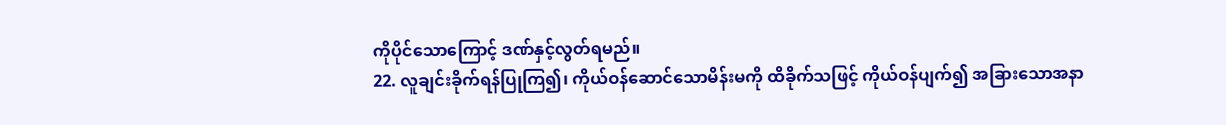ကိုပိုင်သောကြောင့် ဒဏ်နှင့်လွတ်ရမည်။
22. လူချင်းခိုက်ရန်ပြုကြ၍၊ ကိုယ်ဝန်ဆောင်သောမိန်းမကို ထိခိုက်သဖြင့် ကိုယ်ဝန်ပျက်၍ အခြားသောအနာ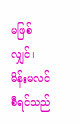မဖြစ်လျှင်၊ မိန်းမလင်စီရင်သည်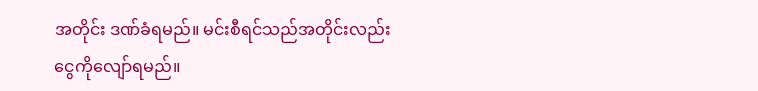အတိုင်း ဒဏ်ခံရမည်။ မင်းစီရင်သည်အတိုင်းလည်း ငွေကိုလျော်ရမည်။